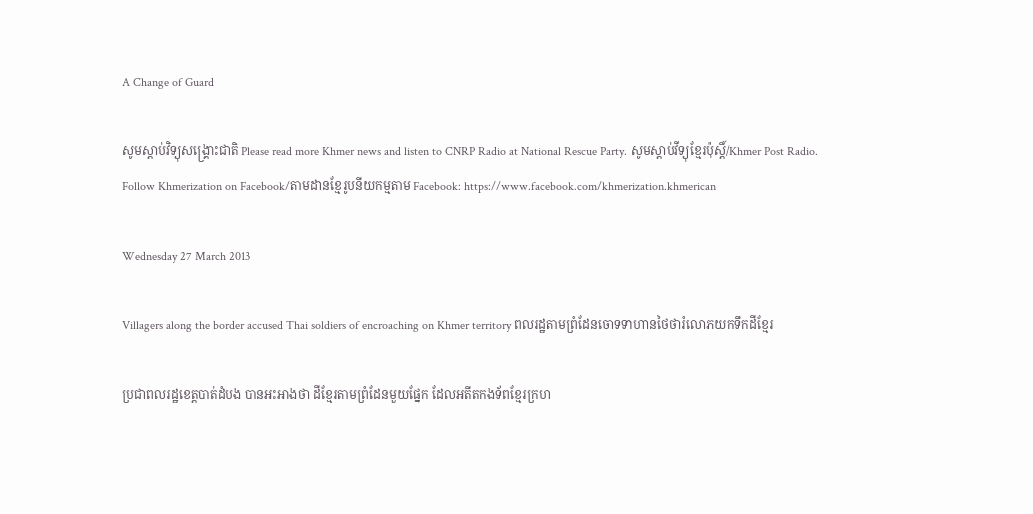A Change of Guard

សូមស្តាប់វិទ្យុសង្គ្រោះជាតិ Please read more Khmer news and listen to CNRP Radio at National Rescue Party. សូមស្តាប់វីទ្យុខ្មែរប៉ុស្តិ៍/Khmer Post Radio.
Follow Khmerization on Facebook/តាមដានខ្មែរូបនីយកម្មតាម Facebook: https://www.facebook.com/khmerization.khmerican

Wednesday 27 March 2013

Villagers along the border accused Thai soldiers of encroaching on Khmer territory ពលរដ្ឋតាមព្រំដែនចោទទាហានថៃថារំលោភយកទឹកដីខ្មែរ

ប្រជាពលរដ្ឋខេត្តបាត់ដំបង បានអះអាងថា ដីខ្មែរតាមព្រំដែនមួយផ្នែក ដែលអតីតកងទ័ពខ្មែរក្រហ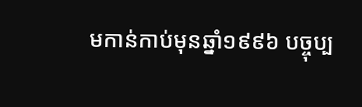មកាន់កាប់មុនឆ្នាំ១៩៩៦ បច្ចុប្ប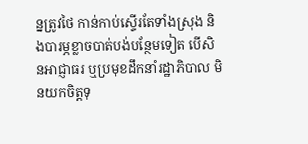ន្នត្រូវថៃ កាន់កាប់ស្ទើរតែទាំងស្រុង និងបារម្ភខ្លាចបាត់បង់បន្ថែមទៀត បើសិនអាជ្ញាធរ ឬប្រមុខដឹកនាំរដ្ឋាភិបាល មិនយកចិត្តទុ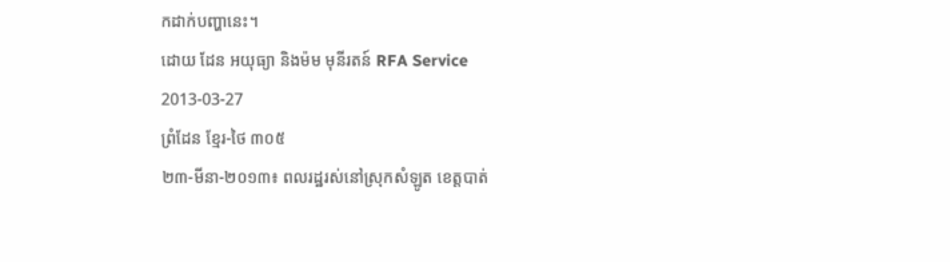កដាក់បញ្ហានេះ។
ដោយ ដែន អយុធ្យា និងម៉ម មុនីរតន៍ RFA Service
2013-03-27
ព្រំដែន ខ្មែរ-ថៃ ៣០៥
២៣-មីនា-២០១៣៖ ពលរដ្ឋរស់នៅស្រុកសំឡូត ខេត្តបាត់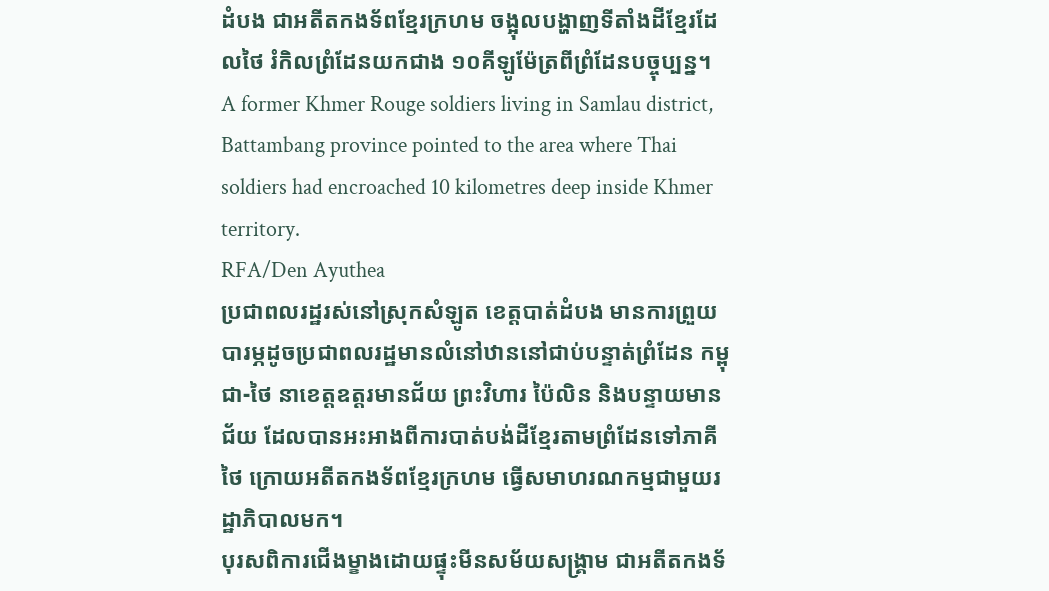ដំបង ជាអតីតកងទ័ពខ្មែរក្រហម ចង្អុលបង្ហាញទីតាំងដីខ្មែរដែលថៃ រំកិលព្រំដែនយកជាង ១០គីឡូម៉ែត្រពីព្រំដែនបច្ចុប្បន្ន។  A former Khmer Rouge soldiers living in Samlau district, Battambang province pointed to the area where Thai soldiers had encroached 10 kilometres deep inside Khmer territory.
RFA/Den Ayuthea
ប្រជាពលរដ្ឋរស់នៅស្រុកសំឡូត ខេត្តបាត់ដំបង មានការព្រួយបារម្ភដូចប្រជាពលរដ្ឋមានលំនៅឋាននៅជាប់បន្ទាត់ព្រំដែន កម្ពុជា-ថៃ នាខេត្តឧត្តរមានជ័យ ព្រះវិហារ ប៉ៃលិន និងបន្ទាយមានជ័យ ដែលបានអះអាងពីការបាត់បង់ដីខ្មែរតាមព្រំដែនទៅភាគីថៃ ក្រោយអតីតកងទ័ពខ្មែរក្រហម ធ្វើសមាហរណកម្មជាមួយរដ្ឋាភិបាលមក។
បុរសពិការជើងម្ខាងដោយផ្ទុះមីនសម័យសង្គ្រាម ជាអតីតកងទ័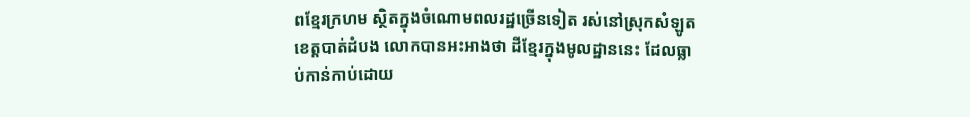ពខ្មែរក្រហម ស្ថិតក្នុងចំណោមពលរដ្ឋច្រើនទៀត រស់នៅស្រុកសំឡូត ខេត្តបាត់ដំបង លោកបានអះអាងថា ដីខ្មែរក្នុងមូលដ្ឋាននេះ ដែលធ្លាប់កាន់កាប់ដោយ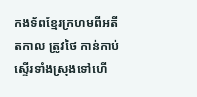កងទ័ពខ្មែរក្រហមពីអតីតកាល ត្រូវថៃ កាន់កាប់ស្ទើរទាំងស្រុងទៅហើ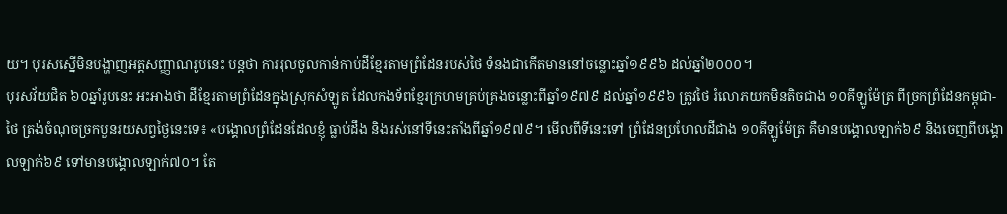យ។ បុរសស្នើមិនបង្ហាញអត្តសញ្ញាណរូបនេះ បន្តថា ការរុលចូលកាន់កាប់ដីខ្មែរតាមព្រំដែនរបស់ថៃ ទំនងជាកើតមាននៅចន្លោះឆ្នាំ១៩៩៦ ដល់ឆ្នាំ២០០០។
បុរសវ័យជិត ៦០ឆ្នាំរូបនេះ អះអាងថា ដីខ្មែរតាមព្រំដែនក្នុងស្រុកសំឡូត ដែលកងទ័ពខ្មែរក្រហមគ្រប់គ្រងចន្លោះពីឆ្នាំ១៩៧៩ ដល់ឆ្នាំ១៩៩៦ ត្រូវថៃ រំលោភយកមិនតិចជាង ១០គីឡូម៉ែត្រ ពីច្រកព្រំដែនកម្ពុជា-ថៃ ត្រង់ចំណុចច្រកបួនរយសព្វថ្ងៃនេះទេ៖ «បង្គោលព្រំដែនដែលខ្ញុំ ធ្លាប់ដឹង និងរស់នៅទីនេះតាំងពីឆ្នាំ១៩៧៩។ មើលពីទីនេះទៅ ព្រំដែនប្រហែលដីជាង ១០គីឡូម៉ែត្រ គឺមានបង្គោលឡាក់៦៩ និងចេញពីបង្គោលឡាក់៦៩ ទៅមានបង្គោលឡាក់៧០។ តែ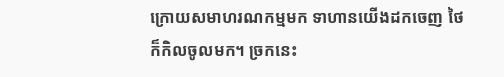ក្រោយសមាហរណកម្មមក ទាហានយើងដកចេញ ថៃ ក៏កិលចូលមក។ ច្រកនេះ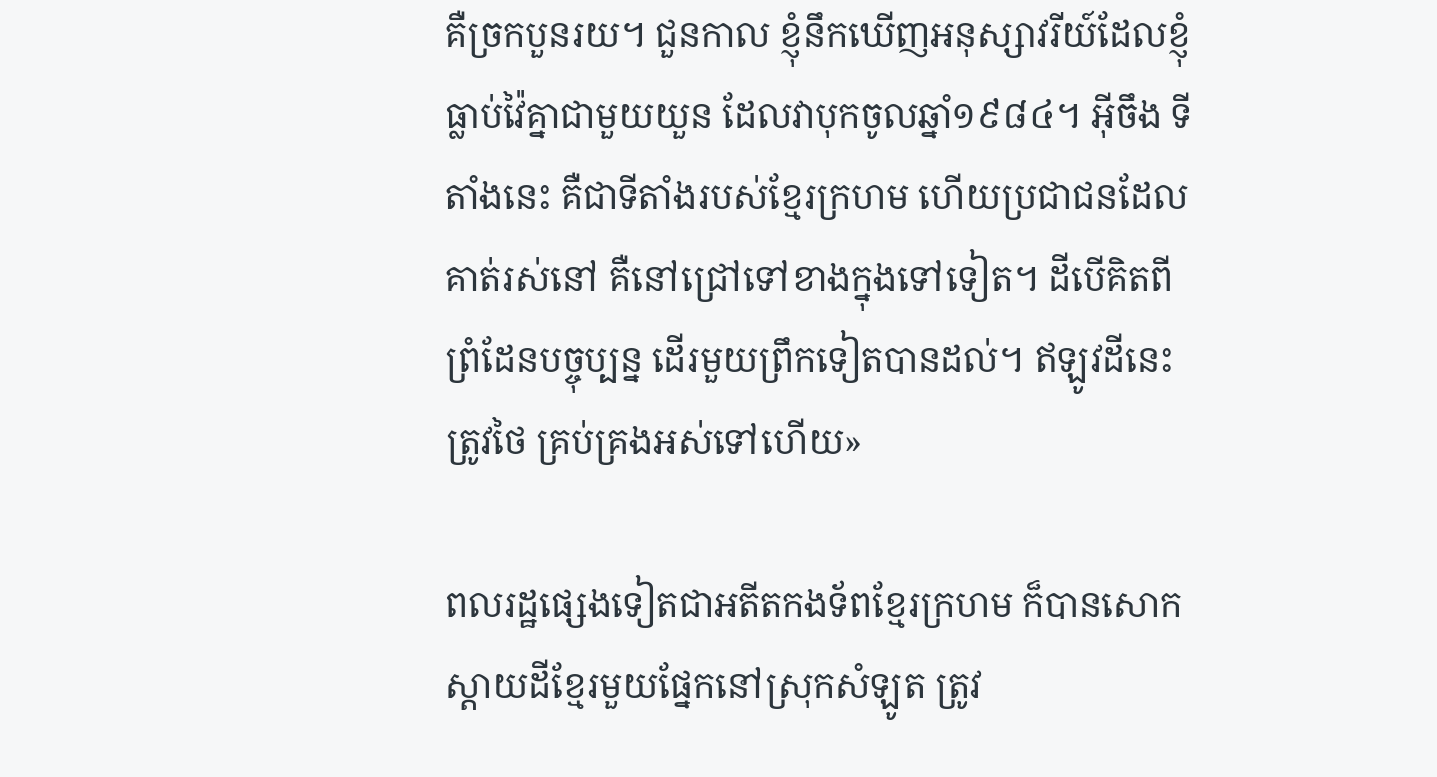គឺច្រកបួនរយ។ ជួនកាល ខ្ញុំនឹកឃើញអនុស្សាវរីយ៍ដែលខ្ញុំធ្លាប់វ៉ៃគ្នាជាមួយយួន ដែលវាបុកចូលឆ្នាំ១៩៨៤។ អ៊ីចឹង ទីតាំងនេះ គឺជាទីតាំងរបស់ខ្មែរក្រហម ហើយប្រជាជនដែលគាត់រស់នៅ គឺនៅជ្រៅទៅខាងក្នុងទៅទៀត។ ដីបើគិតពីព្រំដែនបច្ចុប្បន្ន ដើរមួយព្រឹកទៀតបានដល់។ ឥឡូវដីនេះ ត្រូវថៃ គ្រប់គ្រងអស់ទៅហើយ»

ពលរដ្ឋផ្សេងទៀតជាអតីតកងទ័ពខ្មែរក្រហម ក៏បានសោកស្ដាយដីខ្មែរមួយផ្នែកនៅស្រុកសំឡូត ត្រូវ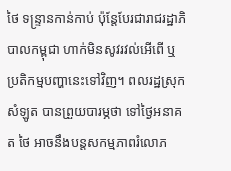ថៃ ទន្ទ្រានកាន់កាប់ ប៉ុន្តែបែរជារាជរដ្ឋាភិបាលកម្ពុជា ហាក់មិនសូវរវល់អើពើ ឬប្រតិកម្មបញ្ហានេះទៅវិញ។ ពលរដ្ឋស្រុកសំឡូត បានព្រួយបារម្ភថា ទៅថ្ងៃអនាគត ថៃ អាចនឹងបន្តសកម្មភាពរំលោភ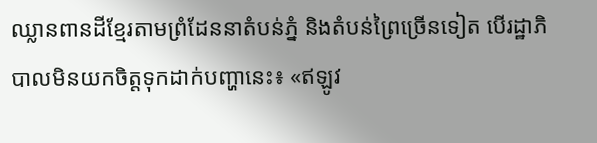ឈ្លានពានដីខ្មែរតាមព្រំដែននាតំបន់ភ្នំ និងតំបន់ព្រៃច្រើនទៀត បើរដ្ឋាភិបាលមិនយកចិត្តទុកដាក់បញ្ហានេះ៖ «ឥឡូវ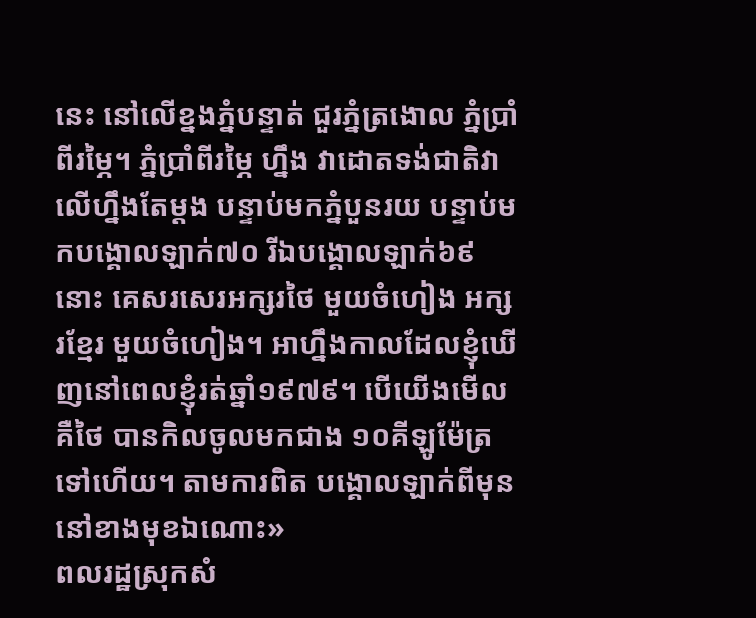នេះ នៅលើខ្នងភ្នំបន្ទាត់ ជួរភ្នំត្រងោល ភ្នំប្រាំពីរម្ភៃ។ ភ្នំប្រាំពីរម្ភៃ ហ្នឹង វាដោតទង់ជាតិវាលើហ្នឹងតែម្តង បន្ទាប់មកភ្នំបួនរយ បន្ទាប់មកបង្គោលឡាក់៧០ រីឯបង្គោលឡាក់៦៩ នោះ គេសរសេរអក្សរថៃ មួយចំហៀង អក្សរខ្មែរ មួយចំហៀង។ អាហ្នឹងកាលដែលខ្ញុំឃើញនៅពេលខ្ញុំរត់ឆ្នាំ១៩៧៩។ បើយើងមើល គឺថៃ បានកិលចូលមកជាង ១០គីឡូម៉ែត្រទៅហើយ។ តាមការពិត បង្គោលឡាក់ពីមុននៅខាងមុខឯណោះ»
ពលរដ្ឋស្រុកសំ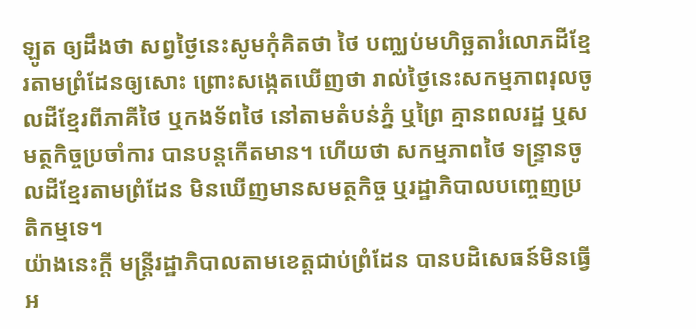ឡូត ឲ្យដឹងថា សព្វថ្ងៃនេះសូមកុំគិតថា ថៃ បញ្ឈប់មហិច្ឆតារំលោភដីខ្មែរតាមព្រំដែនឲ្យសោះ ព្រោះសង្កេតឃើញថា រាល់ថ្ងៃនេះសកម្មភាពរុលចូលដីខ្មែរពីភាគីថៃ ឬកងទ័ពថៃ នៅតាមតំបន់ភ្នំ ឬព្រៃ គ្មានពលរដ្ឋ ឬសមត្ថកិច្ចប្រចាំការ បានបន្តកើតមាន។ ហើយថា សកម្មភាពថៃ ទន្ទ្រានចូលដីខ្មែរតាមព្រំដែន មិនឃើញមានសមត្ថកិច្ច ឬរដ្ឋាភិបាលបញ្ចេញប្រតិកម្មទេ។
យ៉ាងនេះក្តី មន្ត្រីរដ្ឋាភិបាលតាមខេត្តជាប់ព្រំដែន បានបដិសេធន៍មិនធ្វើអ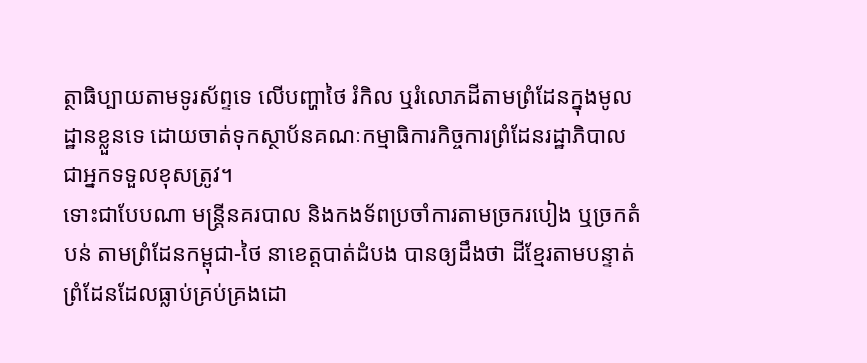ត្ថាធិប្បាយតាមទូរស័ព្ទទេ លើបញ្ហាថៃ រំកិល ឬរំលោភដីតាមព្រំដែនក្នុងមូលដ្ឋានខ្លួនទេ ដោយចាត់ទុកស្ថាប័នគណៈកម្មាធិការកិច្ចការព្រំដែនរដ្ឋាភិបាល ជាអ្នកទទួលខុសត្រូវ។
ទោះជាបែបណា មន្ត្រីនគរបាល និងកងទ័ពប្រចាំការតាមច្រករបៀង ឬច្រកតំបន់ តាមព្រំដែនកម្ពុជា-ថៃ នាខេត្តបាត់ដំបង បានឲ្យដឹងថា ដីខ្មែរតាមបន្ទាត់ព្រំដែនដែលធ្លាប់គ្រប់គ្រងដោ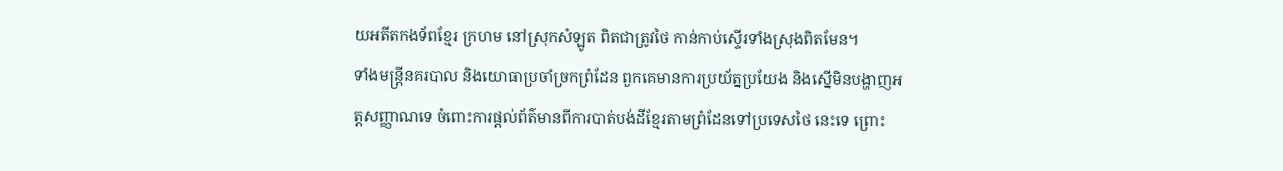យអតីតកងទ័ពខ្មែរ ក្រហម នៅស្រុកសំឡូត ពិតជាត្រូវថៃ កាន់កាប់ស្ទើរទាំងស្រុងពិតមែន។
ទាំងមន្ត្រីនគរបាល និងយោធាប្រចាំច្រកព្រំដែន ពួកគេមានការប្រយ័ត្នប្រយែង និងស្នើមិនបង្ហាញអត្តសញ្ញាណទេ ចំពោះការផ្តល់ព័ត៌មានពីការបាត់បង់ដីខ្មែរតាមព្រំដែនទៅប្រទេសថៃ នេះទេ ព្រោះ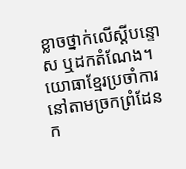ខ្លាចថ្នាក់លើស្តីបន្ទោស ឬដកតំណែង។
យោធាខ្មែរប្រចាំការនៅតាមច្រកព្រំដែនក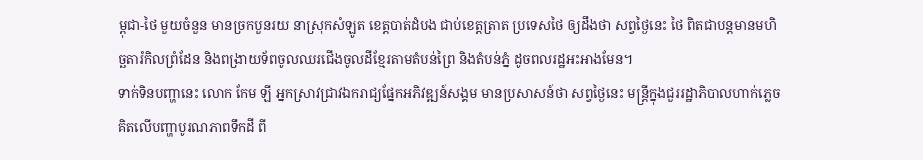ម្ពុជា-ថៃ មួយចំនួន មានច្រកបួនរយ នាស្រុកសំឡូត ខេត្តបាត់ដំបង ជាប់ខេត្តត្រាត ប្រទេសថៃ ឲ្យដឹងថា សព្វថ្ងៃនេះ ថៃ ពិតជាបន្តមានមហិច្ឆតារំកិលព្រំដែន និងពង្រាយទ័ពចូលឈរជើងចូលដីខ្មែរតាមតំបន់ព្រៃ និងតំបន់ភ្នំ ដូចពលរដ្ឋអះអាងមែន។
ទាក់ទិនបញ្ហានេះ លោក កែម ឡី អ្នកស្រាវជ្រាវឯករាជ្យផ្នែកអភិវឌ្ឍន៍សង្គម មានប្រសាសន៍ថា សព្វថ្ងៃនេះ មន្ត្រីក្នុងជួររដ្ឋាភិបាលហាក់ភ្លេចគិតលើបញ្ហាបូរណភាពទឹកដី ពី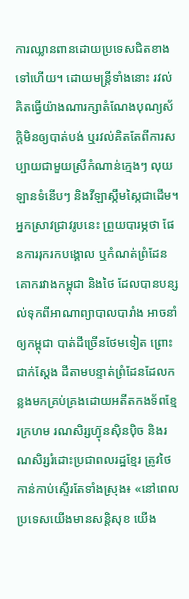ការឈ្លានពានដោយប្រទេសជិតខាងទៅហើយ។ ដោយមន្ត្រីទាំងនោះ រវល់គិតធ្វើយ៉ាងណារក្សាតំណែងបុណ្យស័ក្តិមិនឲ្យបាត់បង់ ឬរវល់គិតតែពីការសប្បាយជាមួយស្រីកំណាន់ក្មេងៗ លុយ ឡានទំនើបៗ និងវីឡាស្កឹមស្កៃជាដើម។
អ្នកស្រាវជ្រាវរូបនេះ ព្រួយបារម្ភថា ផែនការរុករកបង្គោល ឬកំណត់ព្រំដែនគោករវាងកម្ពុជា និងថៃ ដែលបានបន្សល់ទុកពីអាណាព្យាបាលបារាំង អាចនាំឲ្យកម្ពុជា បាត់ដីច្រើនថែមទៀត ព្រោះជាក់ស្តែង ដីតាមបន្ទាត់ព្រំដែនដែលកន្លងមកគ្រប់គ្រងដោយអតីតកងទ័ពខ្មែរក្រហម រណសិរ្សហ៊្វុនស៊ិនប៉ិច និងរណសិរ្សរំដោះប្រជាពលរដ្ឋខ្មែរ ត្រូវថៃ កាន់កាប់ស្ទើរតែទាំងស្រុង៖ «នៅពេលប្រទេសយើងមានសន្តិសុខ យើង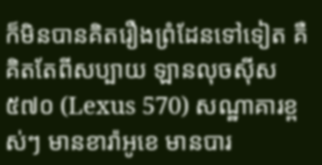ក៏មិនបានគិតរឿងព្រំដែនទៅទៀត គឺគិតតែពីសប្បាយ ឡានលុចស៊ីស ៥៧០ (Lexus 570) សណ្ឋាគារខ្ពស់ៗ មានខារ៉ាអូខេ មានបារ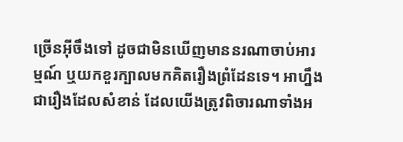ច្រើនអ៊ីចឹងទៅ ដូចជាមិនឃើញមាននរណាចាប់អារម្មណ៍ ឬយកខួរក្បាលមកគិតរឿងព្រំដែនទេ។ អាហ្នឹងជារឿងដែលសំខាន់ ដែលយើងត្រូវពិចារណាទាំងអ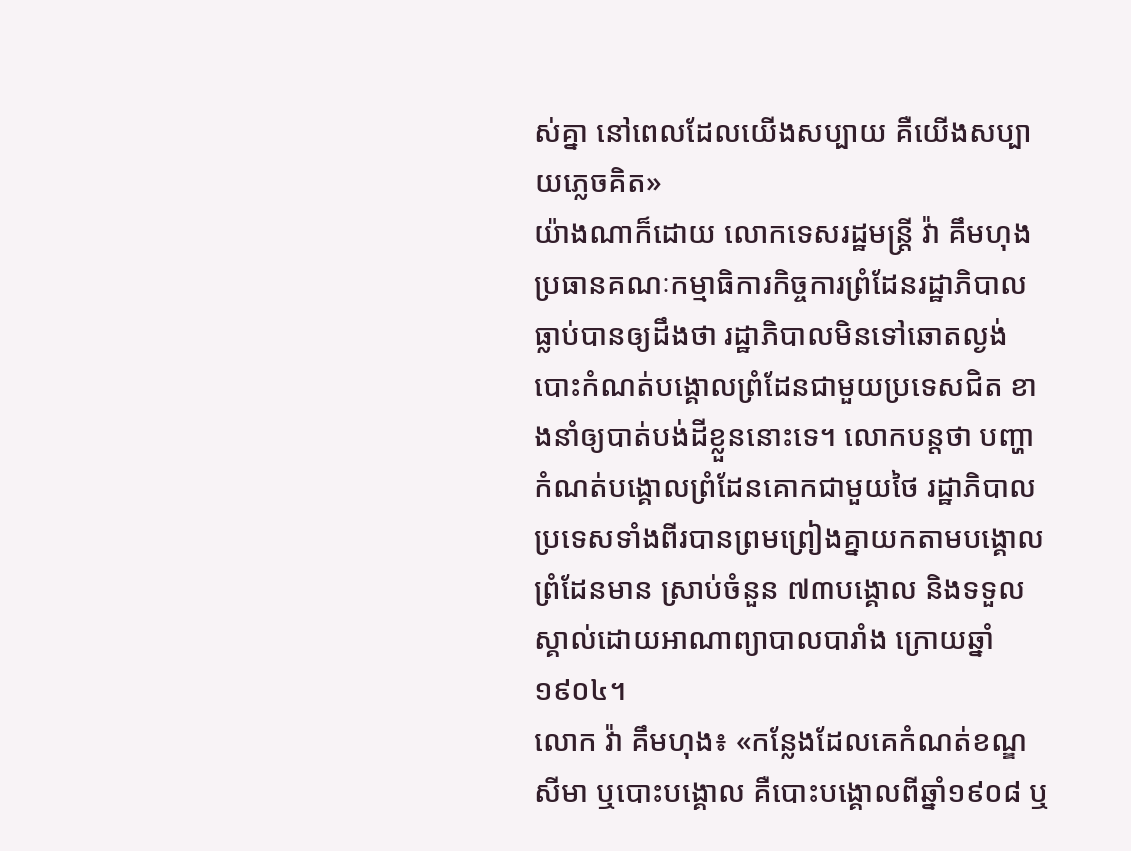ស់គ្នា នៅពេលដែលយើងសប្បាយ គឺយើងសប្បាយភ្លេចគិត»
យ៉ាងណាក៏ដោយ លោកទេសរដ្ឋមន្ត្រី វ៉ា គឹមហុង ប្រធានគណៈកម្មាធិការកិច្ចការព្រំដែនរដ្ឋាភិបាល ធ្លាប់បានឲ្យដឹងថា រដ្ឋាភិបាលមិនទៅឆោតល្ងង់បោះកំណត់បង្គោលព្រំដែនជាមួយប្រទេសជិត ខាងនាំឲ្យបាត់បង់ដីខ្លួននោះទេ។ លោកបន្តថា បញ្ហាកំណត់បង្គោលព្រំដែនគោកជាមួយថៃ រដ្ឋាភិបាលប្រទេសទាំងពីរបានព្រមព្រៀងគ្នាយកតាមបង្គោលព្រំដែនមាន ស្រាប់ចំនួន ៧៣បង្គោល និងទទួលស្គាល់ដោយអាណាព្យាបាលបារាំង ក្រោយឆ្នាំ១៩០៤។
លោក វ៉ា គឹមហុង៖ «កន្លែងដែលគេកំណត់ខណ្ឌសីមា ឬបោះបង្គោល គឺបោះបង្គោលពីឆ្នាំ១៩០៨ ឬ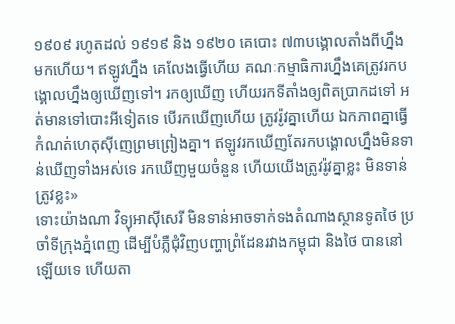១៩០៩ រហូតដល់ ១៩១៩ និង ១៩២០ គេបោះ ៧៣បង្គោលតាំងពីហ្នឹងមកហើយ។ ឥឡូវហ្នឹង គេលែងធ្វើហើយ គណៈកម្មាធិការហ្នឹងគេត្រូវរកបង្គោលហ្នឹងឲ្យឃើញទៅ។ រកឲ្យឃើញ ហើយរកទីតាំងឲ្យពិតប្រាកដទៅ អត់មានទៅបោះអីទៀតទេ បើរកឃើញហើយ ត្រូវរ៉ូវគ្នាហើយ ឯកភាពគ្នាធ្វើកំណត់ហេតុស៊ីញេព្រមព្រៀងគ្នា។ ឥឡូវរកឃើញតែរកបង្គោលហ្នឹងមិនទាន់ឃើញទាំងអស់ទេ រកឃើញមួយចំនួន ហើយយើងត្រូវរ៉ូវគ្នាខ្លះ មិនទាន់ត្រូវខ្លះ»
ទោះយ៉ាងណា វិទ្យុអាស៊ីសេរី មិនទាន់អាចទាក់ទងតំណាងស្ថានទូតថៃ ប្រចាំទីក្រុងភ្នំពេញ ដើម្បីបំភ្លឺជុំវិញបញ្ហាព្រំដែនរវាងកម្ពុជា និងថៃ បាននៅឡើយទេ ហើយតា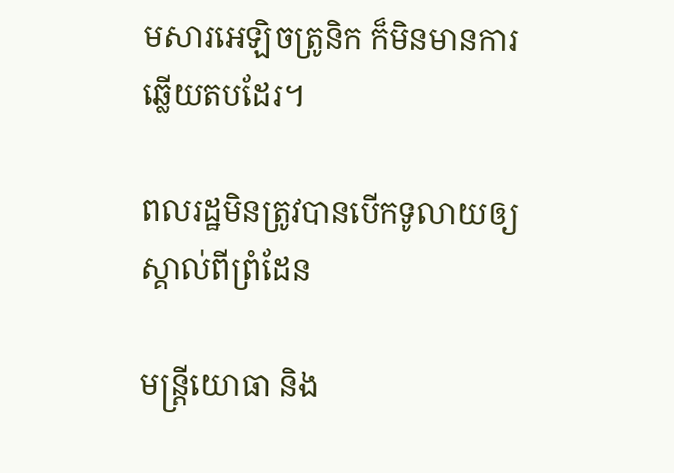មសារអេឡិចត្រូនិក ក៏មិនមានការឆ្លើយតបដែរ។

ពលរដ្ឋមិនត្រូវបានបើកទូលាយឲ្យស្គាល់ពីព្រំដែន

មន្ត្រីយោធា និង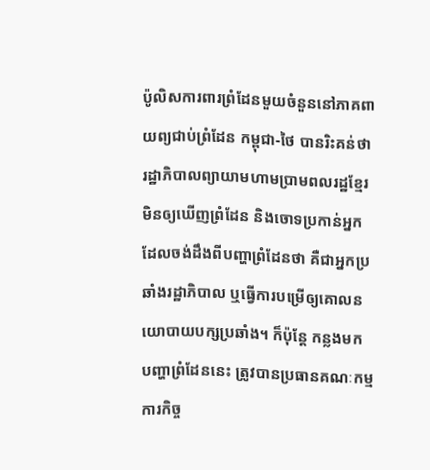ប៉ូលិសការពារព្រំដែនមួយចំនួននៅភាគពាយព្យជាប់ព្រំដែន កម្ពុជា-ថៃ បានរិះគន់ថា រដ្ឋាភិបាលព្យាយាមហាមប្រាមពលរដ្ឋខ្មែរ មិនឲ្យឃើញព្រំដែន និងចោទប្រកាន់អ្នកដែលចង់ដឹងពីបញ្ហាព្រំដែនថា គឺជាអ្នកប្រឆាំងរដ្ឋាភិបាល ឬធ្វើការបម្រើឲ្យគោលនយោបាយបក្សប្រឆាំង។ ក៏ប៉ុន្តែ កន្លងមក បញ្ហាព្រំដែននេះ ត្រូវបានប្រធានគណៈកម្មការកិច្ច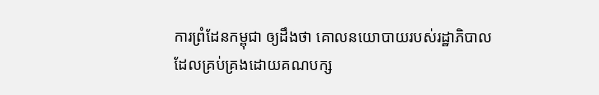ការព្រំដែនកម្ពុជា ឲ្យដឹងថា គោលនយោបាយរបស់រដ្ឋាភិបាល ដែលគ្រប់គ្រងដោយគណបក្ស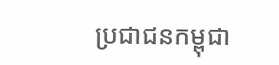ប្រជាជនកម្ពុជា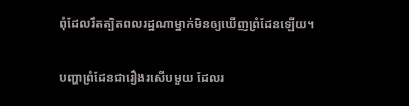ពុំដែលរឹតត្បិតពលរដ្ឋណាម្នាក់មិនឲ្យឃើញព្រំដែនឡើយ។


បញ្ហាព្រំដែនជារឿងរសើបមួយ ដែលរ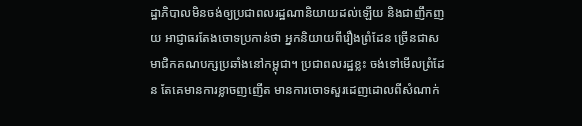ដ្ឋាភិបាលមិនចង់ឲ្យប្រជាពលរដ្ឋណានិយាយដល់ឡើយ និងជាញឹកញយ អាជ្ញាធរតែងចោទប្រកាន់ថា អ្នកនិយាយពីរឿងព្រំដែន ច្រើនជាសមាជិកគណបក្សប្រឆាំងនៅកម្ពុជា។ ប្រជាពលរដ្ឋខ្លះ ចង់ទៅមើលព្រំដែន តែគេមានការខ្លាចញញើត មានការចោទសួរដេញដោលពីសំណាក់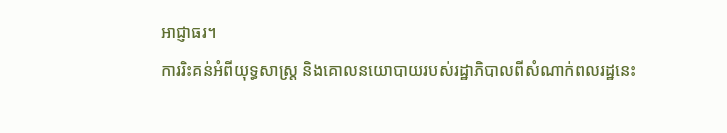អាជ្ញាធរ។
ការរិះគន់អំពីយុទ្ធសាស្ត្រ និងគោលនយោបាយរបស់រដ្ឋាភិបាលពីសំណាក់ពលរដ្ឋនេះ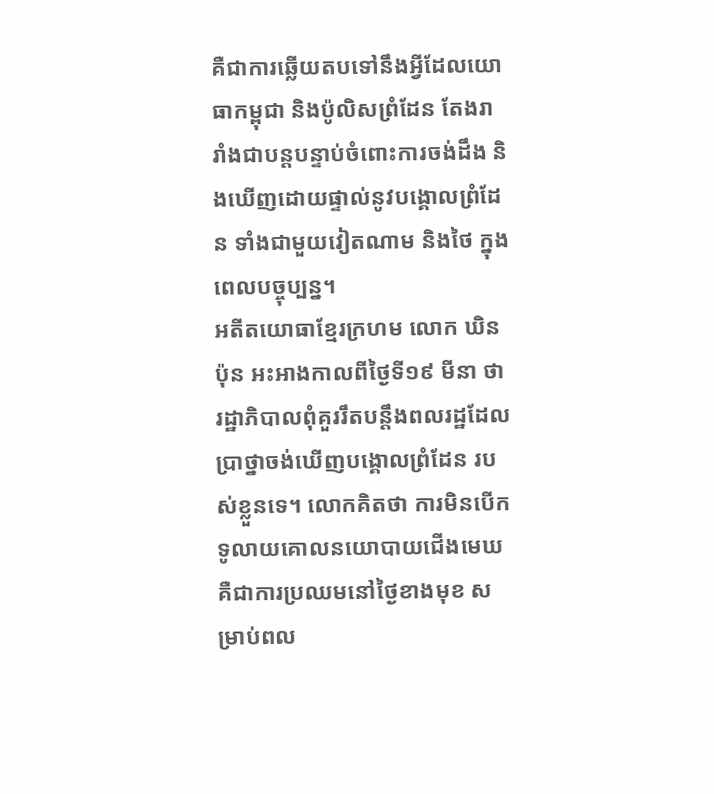គឺជាការឆ្លើយតបទៅនឹងអ្វីដែលយោធាកម្ពុជា និងប៉ូលិសព្រំដែន តែងរារាំងជាបន្តបន្ទាប់ចំពោះការចង់ដឹង និងឃើញដោយផ្ទាល់នូវបង្គោលព្រំដែន ទាំងជាមួយវៀតណាម និងថៃ ក្នុងពេលបច្ចុប្បន្ន។
អតីតយោធាខ្មែរក្រហម លោក ឃិន ប៉ុន អះអាងកាលពីថ្ងៃទី១៩ មីនា ថា រដ្ឋាភិបាលពុំគួររឹតបន្តឹងពលរដ្ឋដែលប្រាថ្នាចង់ឃើញបង្គោលព្រំដែន របស់ខ្លួនទេ។ លោកគិតថា ការមិនបើកទូលាយគោលនយោបាយជើងមេឃ គឺជាការប្រឈមនៅថ្ងៃខាងមុខ សម្រាប់ពល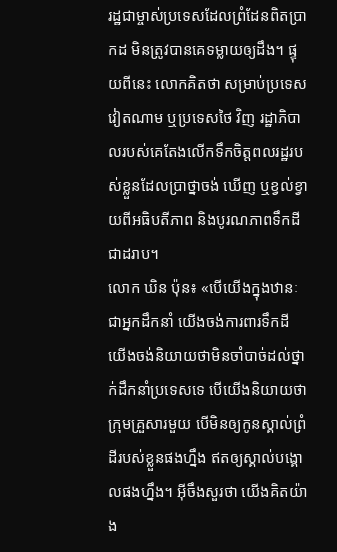រដ្ឋជាម្ចាស់ប្រទេសដែលព្រំដែនពិតប្រាកដ មិនត្រូវបានគេទម្លាយឲ្យដឹង។ ផ្ទុយពីនេះ លោកគិតថា សម្រាប់ប្រទេសវៀតណាម ឬប្រទេសថៃ វិញ រដ្ឋាភិបាលរបស់គេតែងលើកទឹកចិត្តពលរដ្ឋរបស់ខ្លួនដែលប្រាថ្នាចង់ ឃើញ ឬខ្វល់ខ្វាយពីអធិបតីភាព និងបូរណភាពទឹកដីជាដរាប។
លោក ឃិន ប៉ុន៖ «បើយើងក្នុងឋានៈជាអ្នកដឹកនាំ យើងចង់ការពារទឹកដី យើងចង់និយាយថាមិនចាំបាច់ដល់ថ្នាក់ដឹកនាំប្រទេសទេ បើយើងនិយាយថាក្រុមគ្រួសារមួយ បើមិនឲ្យកូនស្គាល់ព្រំដីរបស់ខ្លួនផងហ្នឹង ឥតឲ្យស្គាល់បង្គោលផងហ្នឹង។ អ៊ីចឹងសួរថា យើងគិតយ៉ាង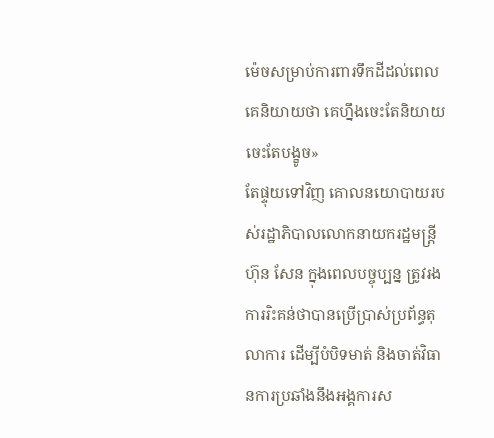ម៉េចសម្រាប់ការពារទឹកដីដល់ពេលគេនិយាយថា គេហ្នឹងចេះតែនិយាយចេះតែបង្ខូច»
តែផ្ទុយទៅវិញ គោលនយោបាយរបស់រដ្ឋាភិបាលលោកនាយករដ្ឋមន្ត្រី ហ៊ុន សែន ក្នុងពេលបច្ចុប្បន្ន ត្រូវរងការរិះគន់ថាបានប្រើប្រាស់ប្រព័ន្ធតុលាការ ដើម្បីបំបិទមាត់ និងចាត់វិធានការប្រឆាំងនឹងអង្គការស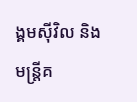ង្គមស៊ីវិល និងមន្ត្រីគ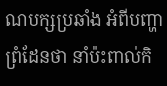ណបក្សប្រឆាំង អំពីបញ្ហាព្រំដែនថា នាំប៉ះពាល់កិ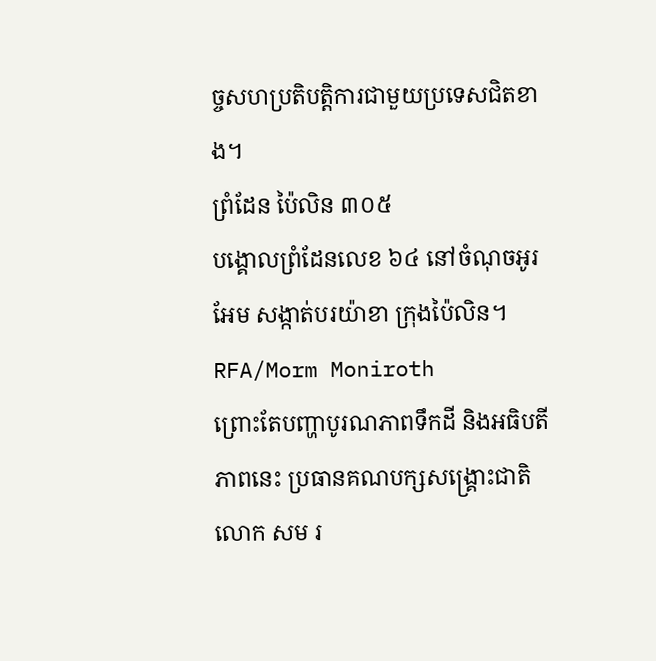ច្ចសហប្រតិបត្តិការជាមួយប្រទេសជិតខាង។
ព្រំដែន ប៉ៃលិន ៣០៥
បង្គោលព្រំដែនលេខ ៦៤ នៅចំណុចអូរអែម សង្កាត់បរយ៉ាខា ក្រុងប៉ៃលិន។ RFA/Morm Moniroth
ព្រោះតែបញ្ហាបូរណភាពទឹកដី និងអធិបតីភាពនេះ ប្រធានគណបក្សសង្គ្រោះជាតិ លោក សម រ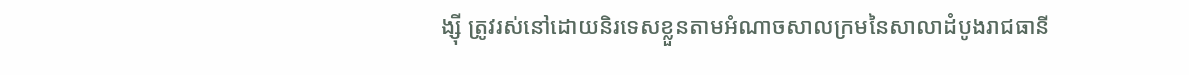ង្ស៊ី ត្រូវរស់នៅដោយនិរទេសខ្លួនតាមអំណាចសាលក្រមនៃសាលាដំបូងរាជធានី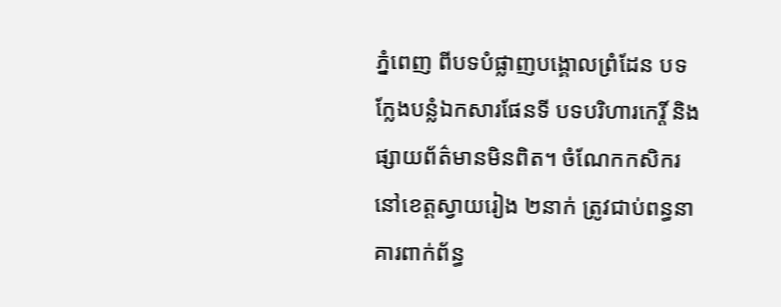ភ្នំពេញ ពីបទបំផ្លាញបង្គោលព្រំដែន បទក្លែងបន្លំឯកសារផែនទី បទបរិហារកេរ្តិ៍ និងផ្សាយព័ត៌មានមិនពិត។ ចំណែកកសិករនៅខេត្តស្វាយរៀង ២នាក់ ត្រូវជាប់ពន្ធនាគារពាក់ព័ន្ធ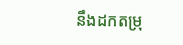នឹងដកតម្រុ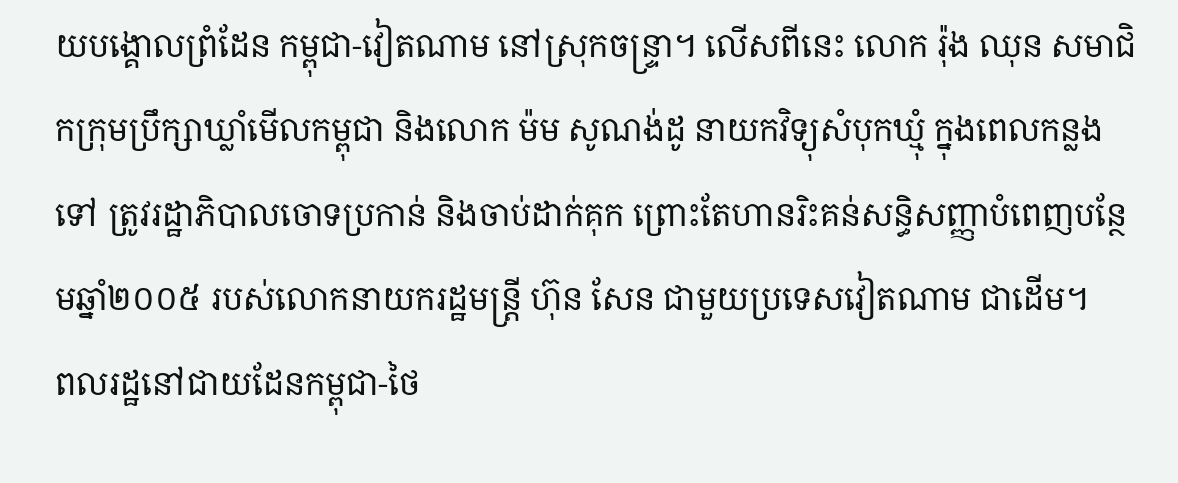យបង្គោលព្រំដែន កម្ពុជា-វៀតណាម នៅស្រុកចន្ទ្រា។ លើសពីនេះ លោក រ៉ុង ឈុន សមាជិកក្រុមប្រឹក្សាឃ្លាំមើលកម្ពុជា និងលោក ម៉ម សូណង់ដូ នាយកវិទ្យុសំបុកឃ្មុំ ក្នុងពេលកន្លងទៅ ត្រូវរដ្ឋាភិបាលចោទប្រកាន់ និងចាប់ដាក់គុក ព្រោះតែហានរិះគន់សន្ធិសញ្ញាបំពេញបន្ថែមឆ្នាំ២០០៥ របស់លោកនាយករដ្ឋមន្ត្រី ហ៊ុន សែន ជាមួយប្រទេសវៀតណាម ជាដើម។
ពលរដ្ឋនៅជាយដែនកម្ពុជា-ថៃ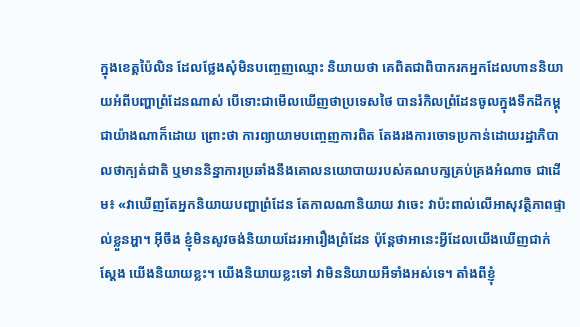ក្នុងខេត្តប៉ៃលិន ដែលថ្លែងសុំមិនបញ្ចេញឈ្មោះ និយាយថា គេពិតជាពិបាករកអ្នកដែលហាននិយាយអំពីបញ្ហាព្រំដែនណាស់ បើទោះជាមើលឃើញថាប្រទេសថៃ បានរំកិលព្រំដែនចូលក្នុងទឹកដីកម្ពុជាយ៉ាងណាក៏ដោយ ព្រោះថា ការព្យាយាមបញ្ចេញការពិត តែងរងការចោទប្រកាន់ដោយរដ្ឋាភិបាលថាក្បត់ជាតិ ឬមាននិន្នាការប្រឆាំងនឹងគោលនយោបាយរបស់គណបក្សគ្រប់គ្រងអំណាច ជាដើម៖ «វាឃើញតែអ្នកនិយាយបញ្ហាព្រំដែន តែកាលណានិយាយ វាចេះ វាប៉ះពាល់លើអាសុវត្ថិភាពផ្ទាល់ខ្លួនអ្ហា។ អ៊ីចឹង ខ្ញុំមិនសូវចង់និយាយដែរអារឿងព្រំដែន ប៉ុន្តែថាអានេះអ្វីដែលយើងឃើញជាក់ស្ដែង យើងនិយាយខ្លះ។ យើងនិយាយខ្លះទៅ វាមិននិយាយអីទាំងអស់ទេ។ តាំងពីខ្ញុំ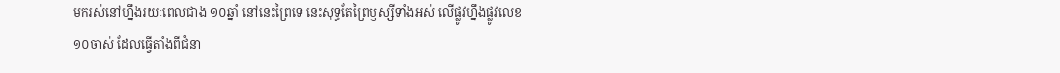មករស់នៅហ្នឹងរយៈពេលជាង ១០ឆ្នាំ នៅនេះព្រៃទេ នេះសុទ្ធតែព្រៃឫស្សីទាំងអស់ លើផ្លូវហ្នឹងផ្លូវលេខ១០ចាស់ ដែលធ្វើតាំងពីជំនា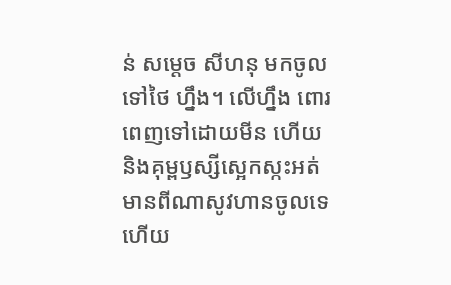ន់ សម្ដេច សីហនុ មកចូលទៅថៃ ហ្នឹង។ លើហ្នឹង ពោរពេញទៅដោយមីន ហើយនិងគុម្ពឫស្សីស្អេកស្កះអត់មានពីណាសូវហានចូលទេ ហើយ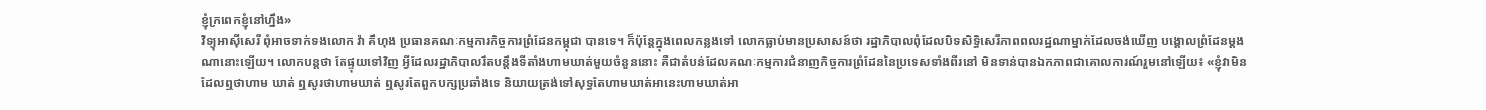ខ្ញុំក្រពេកខ្ញុំនៅហ្នឹង»
វិទ្យុអាស៊ីសេរី ពុំអាចទាក់ទងលោក វ៉ា គឹហុង ប្រធានគណៈកម្មការកិច្ចការព្រំដែនកម្ពុជា បានទេ។ ក៏ប៉ុន្តែក្នុងពេលកន្លងទៅ លោកធ្លាប់មានប្រសាសន៍ថា រដ្ឋាភិបាលពុំដែលបិទសិទ្ធិសេរីភាពពលរដ្ឋណាម្នាក់ដែលចង់ឃើញ បង្គោលព្រំដែនម្ដងណានោះឡើយ។ លោកបន្តថា តែផ្ទុយទៅវិញ អ្វីដែលរដ្ឋាភិបាលរឹតបន្តឹងទីតាំងហាមឃាត់មួយចំនួននោះ គឺជាតំបន់ដែលគណៈកម្មការជំនាញកិច្ចការព្រំដែននៃប្រទេសទាំងពីរនៅ មិនទាន់បានឯកភាពជាគោលការណ៍រួមនៅឡើយ៖ «ខ្ញុំវាមិនដែលឮថាហាម ឃាត់ ឮសូរថាហាមឃាត់ ឮសូរតែពួកបក្សប្រឆាំងទេ និយាយត្រង់ទៅសុទ្ធតែហាមឃាត់អានេះហាមឃាត់អា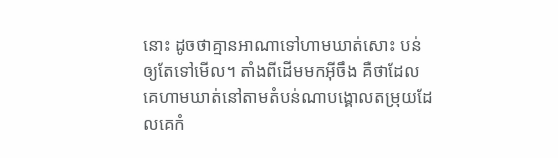នោះ ដូចថាគ្មានអាណាទៅហាមឃាត់សោះ បន់ឲ្យតែទៅមើល។ តាំងពីដើមមកអ៊ីចឹង គឺថាដែលគេហាមឃាត់នៅតាមតំបន់ណាបង្គោលតម្រុយដែលគេកំ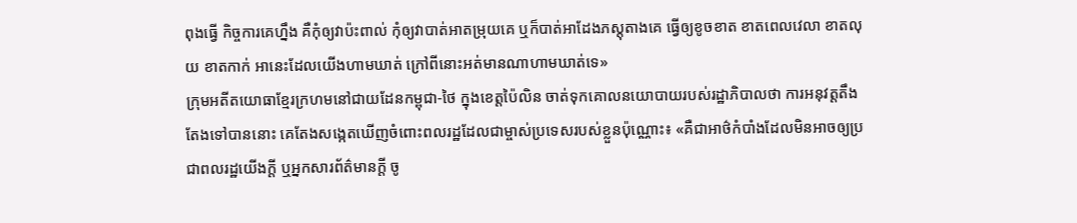ពុងធ្វើ កិច្ចការគេហ្នឹង គឺកុំឲ្យវាប៉ះពាល់ កុំឲ្យវាបាត់អាតម្រុយគេ ឬក៏បាត់អាដែងភស្តុតាងគេ ធ្វើឲ្យខូចខាត ខាតពេលវេលា ខាតលុយ ខាតកាក់ អានេះដែលយើងហាមឃាត់ ក្រៅពីនោះអត់មានណាហាមឃាត់ទេ»
ក្រុមអតីតយោធាខ្មែរក្រហមនៅជាយដែនកម្ពុជា-ថៃ ក្នុងខេត្តប៉ៃលិន ចាត់ទុកគោលនយោបាយរបស់រដ្ឋាភិបាលថា ការអនុវត្តតឹងតែងទៅបាននោះ គេតែងសង្កេតឃើញចំពោះពលរដ្ឋដែលជាម្ចាស់ប្រទេសរបស់ខ្លួនប៉ុណ្ណោះ៖ «គឺជាអាថ៌កំបាំងដែលមិនអាចឲ្យប្រជាពលរដ្ឋយើងក្ដី ឬអ្នកសារព័ត៌មានក្តី ចូ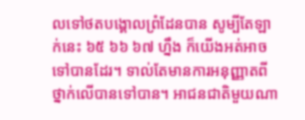លទៅថតបង្គោលព្រំដែនបាន សូម្បីតែឡាក់នេះ ៦៥ ៦៦ ៦៧ ហ្នឹង ក៏យើងអត់អាចទៅបានដែរ។ ទាល់តែមានការអនុញ្ញាតពីថ្នាក់លើបានទៅបាន។ អាជនជាតិមួយណា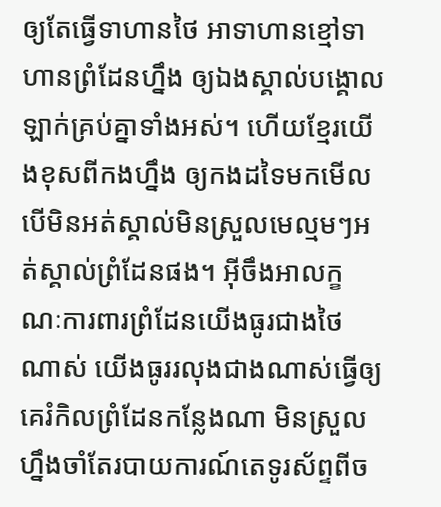ឲ្យតែធ្វើទាហានថៃ អាទាហានខ្មៅទាហានព្រំដែនហ្នឹង ឲ្យឯងស្គាល់បង្គោលឡាក់គ្រប់គ្នាទាំងអស់។ ហើយខ្មែរយើងខុសពីកងហ្នឹង ឲ្យកងដទៃមកមើល បើមិនអត់ស្គាល់មិនស្រួលមេល្មមៗអត់ស្គាល់ព្រំដែនផង។ អ៊ីចឹងអាលក្ខណៈការពារព្រំដែនយើងធូរជាងថៃ ណាស់ យើងធូររលុងជាងណាស់ធ្វើឲ្យគេរំកិលព្រំដែនកន្លែងណា មិនស្រួលហ្នឹងចាំតែរបាយការណ៍តេទូរស័ព្ទពីច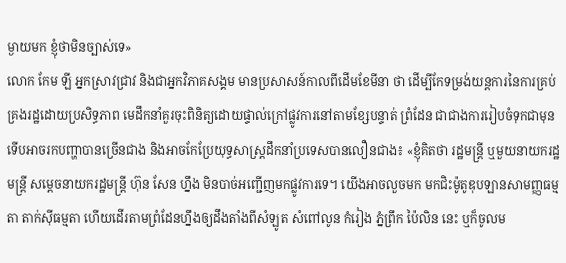ម្ងាយមក ខ្ញុំថាមិនច្បាស់ទេ»
លោក កែម ឡី អ្នកស្រាវជ្រាវ និងជាអ្នកវិភាគសង្គម មានប្រសាសន៍កាលពីដើមខែមីនា ថា ដើម្បីកែទម្រង់យន្តការនៃការគ្រប់គ្រងរដ្ឋដោយប្រសិទ្ធភាព មេដឹកនាំគួរចុះពិនិត្យដោយផ្ទាល់ក្រៅផ្លូវការនៅតាមខ្សែបន្ទាត់ ព្រំដែន ជាជាងការរៀបចំទុកជាមុន ទើបអាចរកបញ្ហាបានច្រើនជាង និងអាចកែប្រែយុទ្ធសាស្ត្រដឹកនាំប្រទេសបានលឿនជាង៖ «ខ្ញុំគិតថា រដ្ឋមន្ត្រី ឬមួយនាយករដ្ឋមន្ត្រី សម្ដេចនាយករដ្ឋមន្ត្រី ហ៊ុន សែន ហ្នឹង មិនបាច់អញ្ជើញមកផ្លូវការទេ។ យើងអាចលួចមក មកជិះម៉ូតូឌុបឡានសាមញ្ញធម្មតា តាក់ស៊ីធម្មតា ហើយដើរតាមព្រំដែនហ្នឹងឲ្យដឹងតាំងពីសំឡូត សំពៅលូន កំរៀង ភ្នំព្រឹក ប៉ៃលិន នេះ ឬក៏ចូលម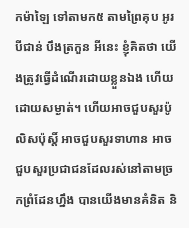កម៉ាឡៃ ទៅតាមក៥ តាមព្រៃគុប អូរបីជាន់ បឹងត្រកួន អីនេះ ខ្ញុំគិតថា យើងត្រូវធ្វើដំណើរដោយខ្លួនឯង ហើយដោយសម្ងាត់។ ហើយអាចជួបសួរប៉ូលិសប៉ុស្តិ៍ អាចជួបសួរទាហាន អាចជួបសួរប្រជាជនដែលរស់នៅតាមច្រកព្រំដែនហ្នឹង បានយើងមានគំនិត និ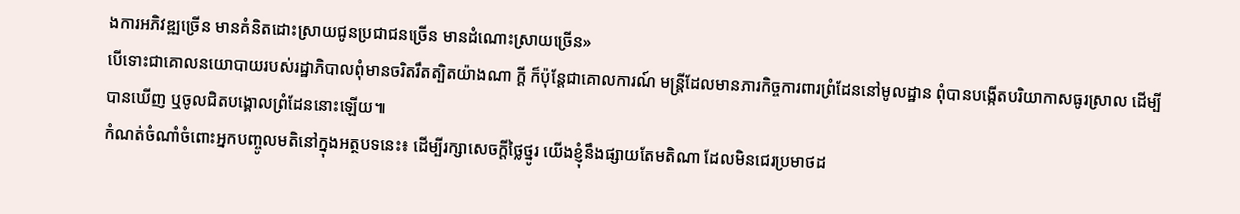ងការអភិវឌ្ឍច្រើន មានគំនិតដោះស្រាយជូនប្រជាជនច្រើន មានដំណោះស្រាយច្រើន»
បើទោះជាគោលនយោបាយរបស់រដ្ឋាភិបាលពុំមានចរិតរឹតត្បិតយ៉ាងណា ក្ដី ក៏ប៉ុន្តែជាគោលការណ៍ មន្ត្រីដែលមានភារកិច្ចការពារព្រំដែននៅមូលដ្ឋាន ពុំបានបង្កើតបរិយាកាសធូរស្រាល ដើម្បីបានឃើញ ឬចូលជិតបង្គោលព្រំដែននោះឡើយ៕
កំណត់ចំណាំចំពោះអ្នកបញ្ចូលមតិនៅក្នុងអត្ថបទនេះ៖ ដើម្បីរក្សាសេចក្ដីថ្លៃថ្នូរ យើងខ្ញុំនឹងផ្សាយតែមតិណា ដែលមិនជេរប្រមាថដ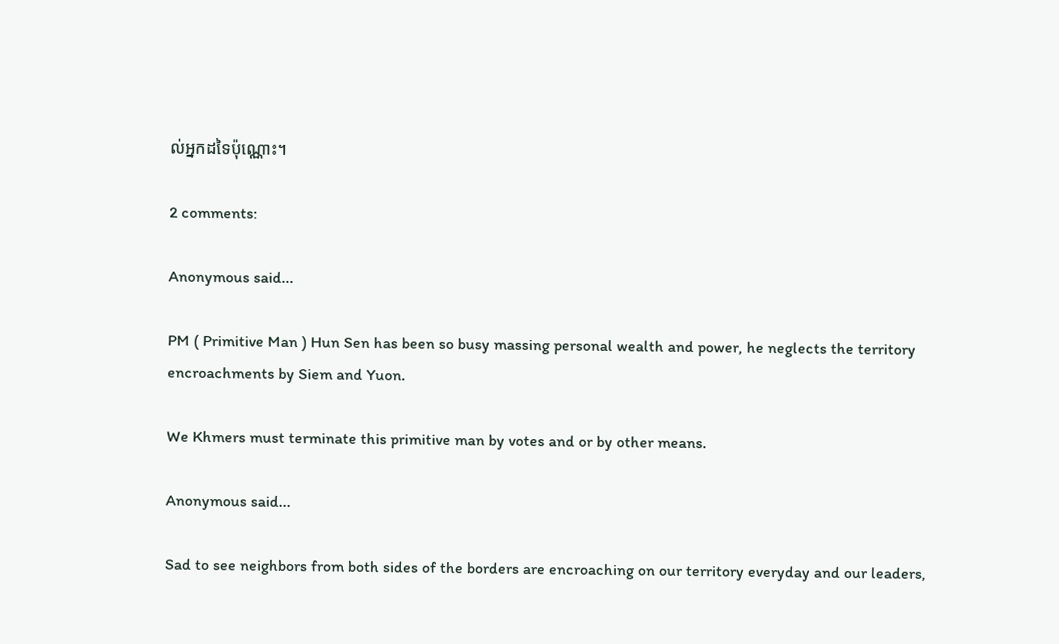ល់អ្នកដទៃប៉ុណ្ណោះ។

2 comments:

Anonymous said...

PM ( Primitive Man ) Hun Sen has been so busy massing personal wealth and power, he neglects the territory encroachments by Siem and Yuon.

We Khmers must terminate this primitive man by votes and or by other means.

Anonymous said...

Sad to see neighbors from both sides of the borders are encroaching on our territory everyday and our leaders,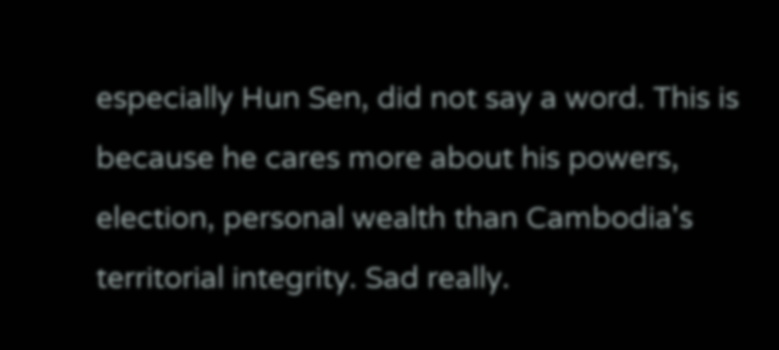especially Hun Sen, did not say a word. This is because he cares more about his powers, election, personal wealth than Cambodia's territorial integrity. Sad really.